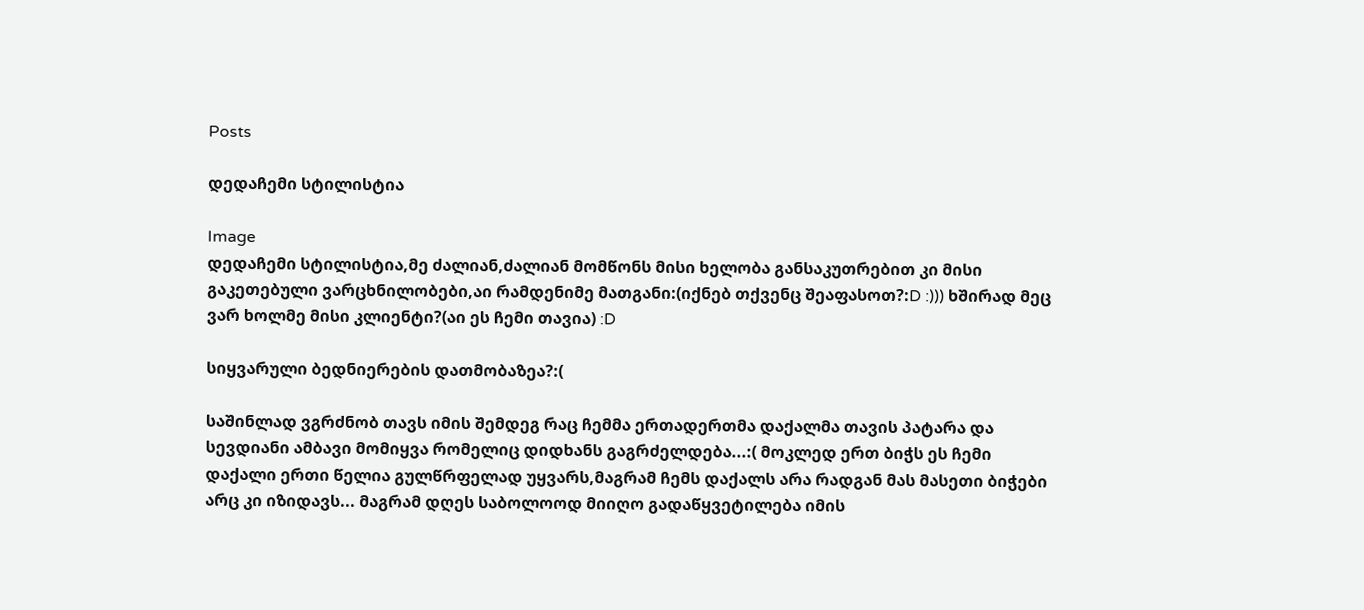Posts

დედაჩემი სტილისტია

Image
დედაჩემი სტილისტია,მე ძალიან,ძალიან მომწონს მისი ხელობა განსაკუთრებით კი მისი გაკეთებული ვარცხნილობები,აი რამდენიმე მათგანი:(იქნებ თქვენც შეაფასოთ?:D :))) ხშირად მეც ვარ ხოლმე მისი კლიენტი?(აი ეს ჩემი თავია) :D

სიყვარული ბედნიერების დათმობაზეა?:(

საშინლად ვგრძნობ თავს იმის შემდეგ რაც ჩემმა ერთადერთმა დაქალმა თავის პატარა და სევდიანი ამბავი მომიყვა რომელიც დიდხანს გაგრძელდება...:( მოკლედ ერთ ბიჭს ეს ჩემი დაქალი ერთი წელია გულწრფელად უყვარს,მაგრამ ჩემს დაქალს არა რადგან მას მასეთი ბიჭები არც კი იზიდავს... მაგრამ დღეს საბოლოოდ მიიღო გადაწყვეტილება იმის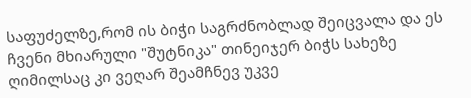საფუძელზე,რომ ის ბიჭი საგრძნობლად შეიცვალა და ეს ჩვენი მხიარული "შუტნიკა" თინეიჯერ ბიჭს სახეზე ღიმილსაც კი ვეღარ შეამჩნევ უკვე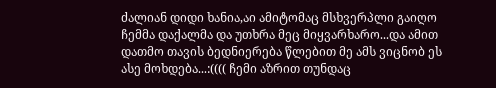ძალიან დიდი ხანია,აი ამიტომაც მსხვერპლი გაიღო ჩემმა დაქალმა და უთხრა მეც მიყვარხარო...და ამით დათმო თავის ბედნიერება წლებით მე ამს ვიცნობ ეს ასე მოხდება...:(((( ჩემი აზრით თუნდაც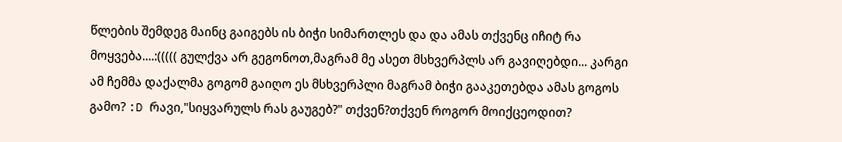წლების შემდეგ მაინც გაიგებს ის ბიჭი სიმართლეს და და ამას თქვენც იჩიტ რა მოყვება....:((((( გულქვა არ გეგონოთ,მაგრამ მე ასეთ მსხვერპლს არ გავიღებდი... კარგი ამ ჩემმა დაქალმა გოგომ გაიღო ეს მსხვერპლი მაგრამ ბიჭი გააკეთებდა ამას გოგოს გამო? :D რავი,"სიყვარულს რას გაუგებ?" თქვენ?თქვენ როგორ მოიქცეოდით?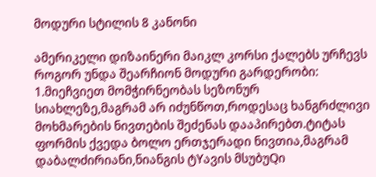მოდური სტილის 8 კანონი

ამერიკელი დიზაინერი მაიკლ კორსი ქალებს ურჩევს როგორ უნდა შეარჩიონ მოდური გარდერობი: 1.მიეჩვიეთ მომჭირნეობას სეზონურ სიახლეზე,მაგრამ არ იძუნწოთ,როდესაც ხანგრძლივი მოხმარების ნივთების შეძენას დააპირებთ.ტიტას ფორმის ქვედა ბოლო ერთჯერადი ნივთია,მაგრამ დაბალძირიანი,ნიანგის ტYავის მსუბუQი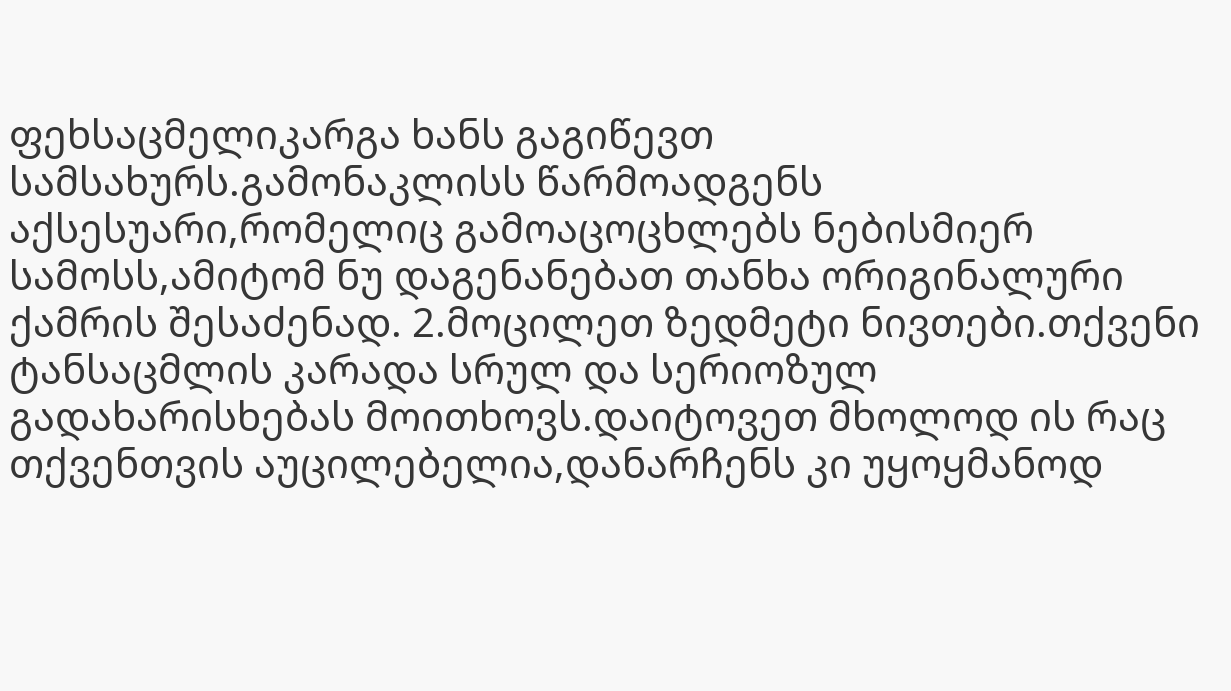ფეხსაცმელიკარგა ხანს გაგიწევთ სამსახურს.გამონაკლისს წარმოადგენს აქსესუარი,რომელიც გამოაცოცხლებს ნებისმიერ სამოსს,ამიტომ ნუ დაგენანებათ თანხა ორიგინალური ქამრის შესაძენად. 2.მოცილეთ ზედმეტი ნივთები.თქვენი ტანსაცმლის კარადა სრულ და სერიოზულ გადახარისხებას მოითხოვს.დაიტოვეთ მხოლოდ ის რაც თქვენთვის აუცილებელია,დანარჩენს კი უყოყმანოდ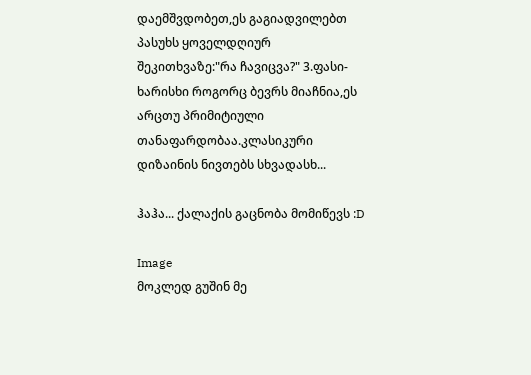დაემშვდობეთ,ეს გაგიადვილებთ პასუხს ყოველდღიურ შეკითხვაზე:"რა ჩავიცვა?" 3.ფასი-ხარისხი როგორც ბევრს მიაჩნია,ეს არცთუ პრიმიტიული თანაფარდობაა.კლასიკური დიზაინის ნივთებს სხვადასხ...

ჰაჰა... ქალაქის გაცნობა მომიწევს :D

Image
მოკლედ გუშინ მე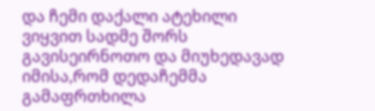და ჩემი დაქალი ატეხილი ვიყვით სადმე შორს გავისეირნოთო და მიუხედავად იმისა,რომ დედაჩემმა გამაფრთხილა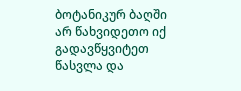ბოტანიკურ ბაღში არ წახვიდეთო იქ გადავწყვიტეთ წასვლა და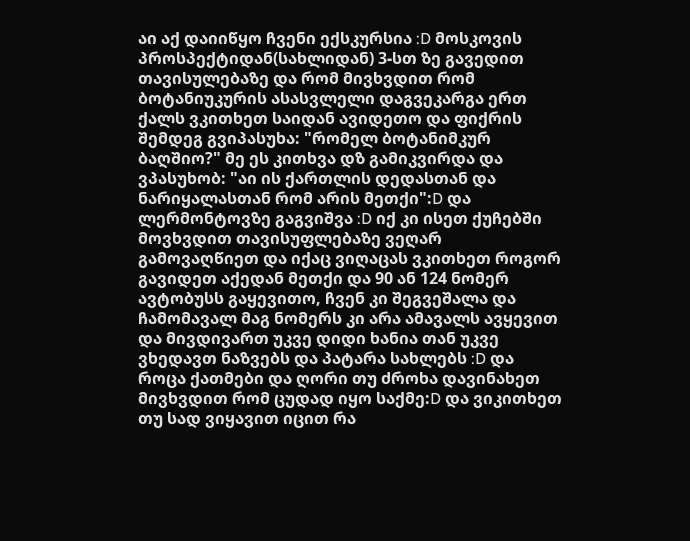აი აქ დაიიწყო ჩვენი ექსკურსია :D მოსკოვის პროსპექტიდან(სახლიდან) 3-სთ ზე გავედით თავისულებაზე და რომ მივხვდით რომ ბოტანიუკურის ასასვლელი დაგვეკარგა ერთ ქალს ვკითხეთ საიდან ავიდეთო და ფიქრის შემდეგ გვიპასუხა: "რომელ ბოტანიმკურ ბაღშიო?" მე ეს კითხვა დზ გამიკვირდა და ვპასუხობ: "აი ის ქართლის დედასთან და ნარიყალასთან რომ არის მეთქი":D და ლერმონტოვზე გაგვიშვა :D იქ კი ისეთ ქუჩებში მოვხვდით თავისუფლებაზე ვეღარ გამოვაღწიეთ და იქაც ვიღაცას ვკითხეთ როგორ გავიდეთ აქედან მეთქი და 90 ან 124 ნომერ ავტობუსს გაყევითო, ჩვენ კი შეგვეშალა და ჩამომავალ მაგ ნომერს კი არა ამავალს ავყევით და მივდივართ უკვე დიდი ხანია თან უკვე ვხედავთ ნაზვებს და პატარა სახლებს :D და როცა ქათმები და ღორი თუ ძროხა დავინახეთ მივხვდით რომ ცუდად იყო საქმე:D და ვიკითხეთ თუ სად ვიყავით იცით რა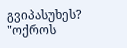გვიპასუხეს? "ოქროს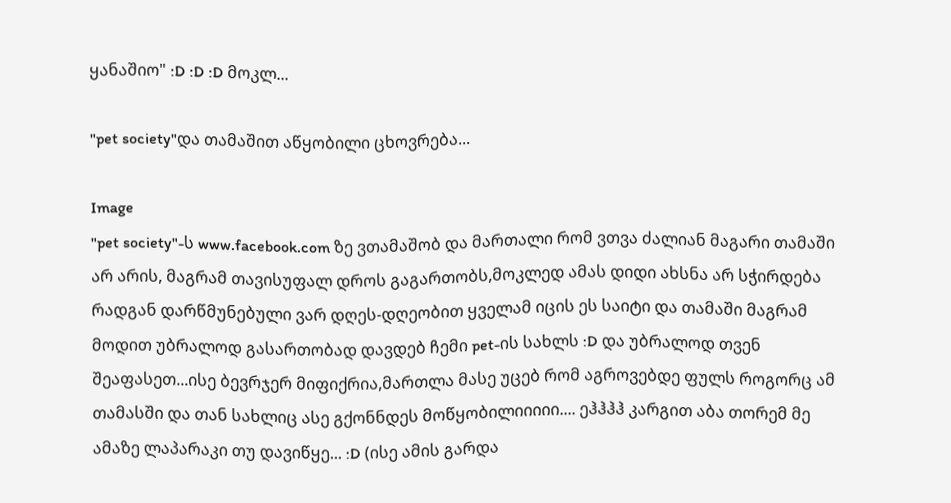ყანაშიო" :D :D :D მოკლ...

"pet society"და თამაშით აწყობილი ცხოვრება...

Image
"pet society"-ს www.facebook.com ზე ვთამაშობ და მართალი რომ ვთვა ძალიან მაგარი თამაში არ არის, მაგრამ თავისუფალ დროს გაგართობს,მოკლედ ამას დიდი ახსნა არ სჭირდება რადგან დარწმუნებული ვარ დღეს-დღეობით ყველამ იცის ეს საიტი და თამაში მაგრამ მოდით უბრალოდ გასართობად დავდებ ჩემი pet-ის სახლს :D და უბრალოდ თვენ შეაფასეთ...ისე ბევრჯერ მიფიქრია,მართლა მასე უცებ რომ აგროვებდე ფულს როგორც ამ თამასში და თან სახლიც ასე გქონნდეს მოწყობილიიიიი.... ეჰჰჰჰ კარგით აბა თორემ მე ამაზე ლაპარაკი თუ დავიწყე... :D (ისე ამის გარდა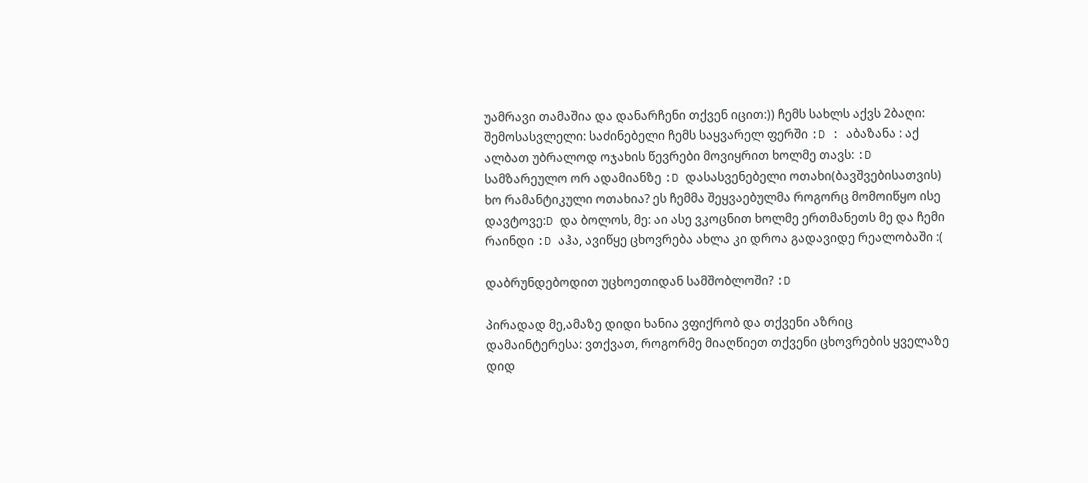უამრავი თამაშია და დანარჩენი თქვენ იცით:)) ჩემს სახლს აქვს 2ბაღი: შემოსასვლელი: საძინებელი ჩემს საყვარელ ფერში :D : აბაზანა : აქ ალბათ უბრალოდ ოჯახის წევრები მოვიყრით ხოლმე თავს: :D სამზარეულო ორ ადამიანზე :D დასასვენებელი ოთახი(ბავშვებისათვის) ხო რამანტიკული ოთახია? ეს ჩემმა შეყვაებულმა როგორც მომოიწყო ისე დავტოვე:D და ბოლოს, მე: აი ასე ვკოცნით ხოლმე ერთმანეთს მე და ჩემი რაინდი :D აჰა, ავიწყე ცხოვრება ახლა კი დროა გადავიდე რეალობაში :(

დაბრუნდებოდით უცხოეთიდან სამშობლოში? :D

პირადად მე,ამაზე დიდი ხანია ვფიქრობ და თქვენი აზრიც დამაინტერესა: ვთქვათ, როგორმე მიაღწიეთ თქვენი ცხოვრების ყველაზე დიდ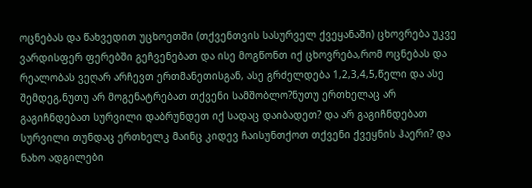ოცნებას და წახვედით უცხოეთში (თქვენთვის სასურველ ქვეყანაში) ცხოვრება უკვე ვარდისფერ ფერებში გეჩვენებათ და ისე მოგწონთ იქ ცხოვრება,რომ ოცნებას და რეალობას ვეღარ არჩევთ ერთმანეთისგან, ასე გრძელდება 1,2,3,4,5,წელი და ასე შემდეგ,ნუთუ არ მოგენატრებათ თქვენი სამშობლო?ნუთუ ერთხელაც არ გაგიჩნდებათ სურვილი დაბრუნდეთ იქ სადაც დაიბადეთ? და არ გაგიჩნდებათ სურვილი თუნდაც ერთხელკ მაინც კიდევ ჩაისუნთქოთ თქვენი ქვეყნის ჰაერი? და ნახო ადგილები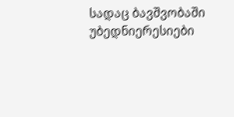სადაც ბავშვობაში უბედნიერესიები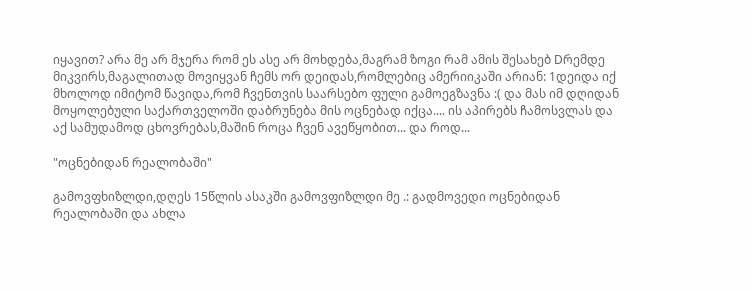იყავით? არა მე არ მჯერა რომ ეს ასე არ მოხდება,მაგრამ ზოგი რამ ამის შესახებ Dრემდე მიკვირს,მაგალითად მოვიყვან ჩემს ორ დეიდას,რომლებიც ამერიიკაში არიან: 1დეიდა იქ მხოლოდ იმიტომ წავიდა,რომ ჩვენთვის საარსებო ფული გამოეგზავნა :( და მას იმ დღიდან მოყოლებული საქართველოში დაბრუნება მის ოცნებად იქცა.... ის აპირებს ჩამოსვლას და აქ სამუდამოდ ცხოვრებას,მაშინ როცა ჩვენ ავეწყობით... და როდ...

"ოცნებიდან რეალობაში"

გამოვფხიზლდი,დღეს 15წლის ასაკში გამოვფიზლდი მე .: გადმოვედი ოცნებიდან რეალობაში და ახლა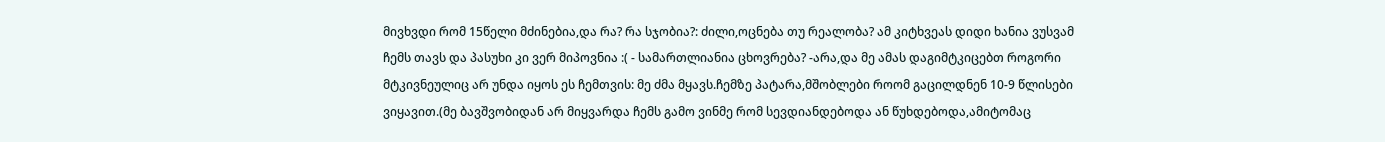მივხვდი რომ 15წელი მძინებია,და რა? რა სჯობია?: ძილი,ოცნება თუ რეალობა? ამ კიტხვეას დიდი ხანია ვუსვამ ჩემს თავს და პასუხი კი ვერ მიპოვნია :( - სამართლიანია ცხოვრება? -არა,და მე ამას დაგიმტკიცებთ როგორი მტკივნეულიც არ უნდა იყოს ეს ჩემთვის: მე ძმა მყავს.ჩემზე პატარა,მშობლები როომ გაცილდნენ 10-9 წლისები ვიყავით.(მე ბავშვობიდან არ მიყვარდა ჩემს გამო ვინმე რომ სევდიანდებოდა ან წუხდებოდა,ამიტომაც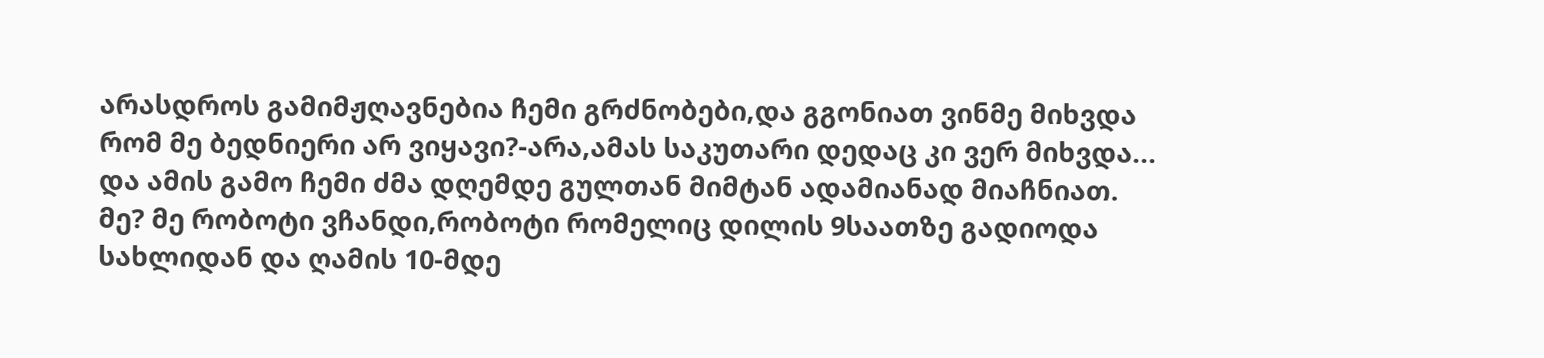არასდროს გამიმჟღავნებია ჩემი გრძნობები,და გგონიათ ვინმე მიხვდა რომ მე ბედნიერი არ ვიყავი?-არა,ამას საკუთარი დედაც კი ვერ მიხვდა... და ამის გამო ჩემი ძმა დღემდე გულთან მიმტან ადამიანად მიაჩნიათ. მე? მე რობოტი ვჩანდი,რობოტი რომელიც დილის 9საათზე გადიოდა სახლიდან და ღამის 10-მდე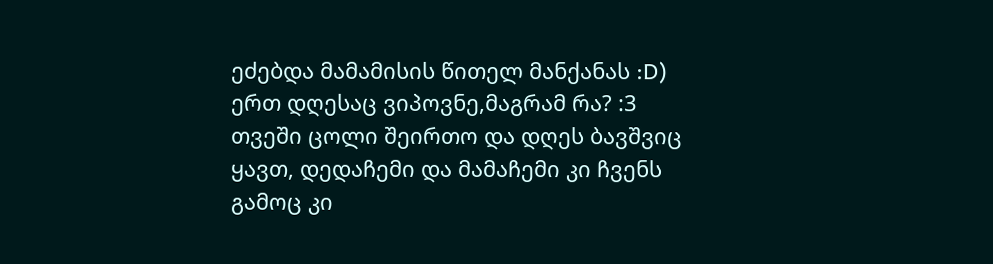ეძებდა მამამისის წითელ მანქანას :D) ერთ დღესაც ვიპოვნე,მაგრამ რა? :3 თვეში ცოლი შეირთო და დღეს ბავშვიც ყავთ, დედაჩემი და მამაჩემი კი ჩვენს გამოც კი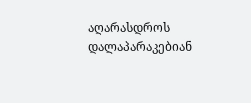აღარასდროს დალაპარაკებიან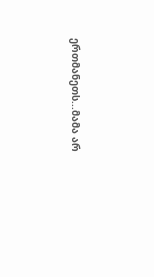ერთმანეთს...მამა არ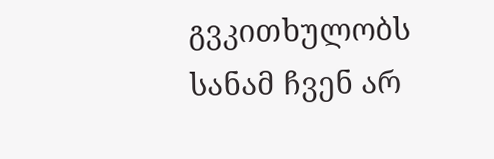გვკითხულობს სანამ ჩვენ არ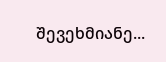შევეხმიანე...